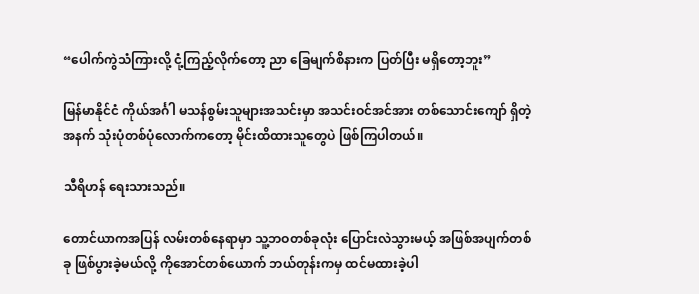“ပေါက်ကွဲသံကြားလို့ ငုံ့ကြည့်လိုက်တော့ ညာ ခြေမျက်စိနားက ပြတ်ပြီး မရှိတော့ဘူး”

မြန်မာနိုင်ငံ ကိုယ်အင်္ဂါ မသန်စွမ်းသူများအသင်းမှာ အသင်းဝင်အင်အား တစ်သောင်းကျော် ရှိတဲ့အနက် သုံးပုံတစ်ပုံလောက်ကတော့ မိုင်းထိထားသူတွေပဲ ဖြစ်ကြပါတယ်။

သီရိဟန် ရေးသားသည်။

တောင်ယာကအပြန် လမ်းတစ်နေရာမှာ သူ့ဘဝတစ်ခုလုံး ပြောင်းလဲသွားမယ့် အဖြစ်အပျက်တစ်ခု ဖြစ်ပွားခဲ့မယ်လို့ ကိုအောင်တစ်ယောက် ဘယ်တုန်းကမှ ထင်မထားခဲ့ပါ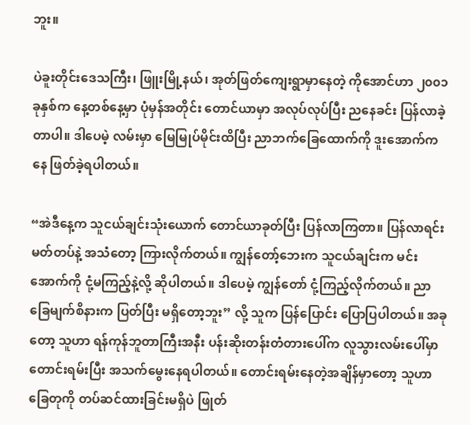ဘူး။

ပဲခူးတိုင်းဒေသကြီး၊ ဖြူးမြို့နယ်၊ အုတ်ဖြတ်ကျေးရွာမှာနေတဲ့ ကိုအောင်ဟာ ၂၀၀၁ ခုနှစ်က နေ့တစ်နေ့မှာ ပုံမှန်အတိုင်း တောင်ယာမှာ အလုပ်လုပ်ပြီး ညနေခင်း ပြန်လာခဲ့တာပါ။ ဒါပေမဲ့ လမ်းမှာ မြေမြုပ်မိုင်းထိပြီး ညာဘက်ခြေထောက်ကို ဒူးအောက်ကနေ ဖြတ်ခဲ့ရပါတယ်။

“အဲဒီနေ့က သူငယ်ချင်းသုံးယောက် တောင်ယာခုတ်ပြီး ပြန်လာကြတာ။ ပြန်လာရင်း မတ်တပ်နဲ့ အသံတော့ ကြားလိုက်တယ်။ ကျွန်တော့်ဘေးက သူငယ်ချင်းက မင်းအောက်ကို ငုံ့မကြည့်နဲ့လို့ ဆိုပါတယ်။ ဒါပေမဲ့ ကျွန်တော် ငုံ့ကြည့်လိုက်တယ်။ ညာ ခြေမျက်စိနားက ပြတ်ပြီး မရှိတော့ဘူး” လို့ သူက ပြန်ပြောင်း ပြောပြပါတယ်။ အခုတော့ သူဟာ ရန်ကုန်ဘူတာကြီးအနီး ပန်းဆိုးတန်းတံတားပေါ်က လူသွားလမ်းပေါ်မှာ တောင်းရမ်းပြီး အသက်မွေးနေရပါတယ်။ တောင်းရမ်းနေတဲ့အချိန်မှာတော့ သူဟာ ခြေတုကို တပ်ဆင်ထားခြင်းမရှိပဲ ဖြုတ်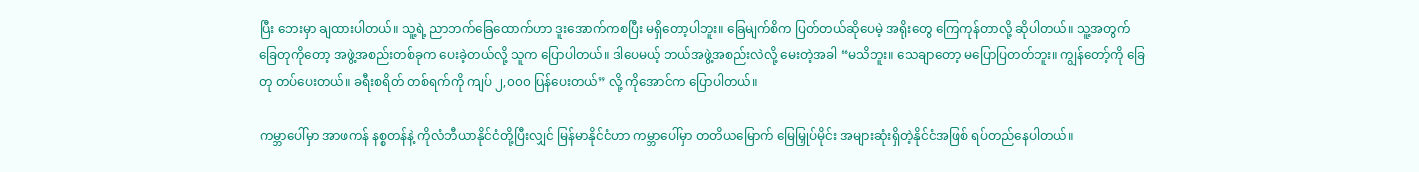ပြီး ဘေးမှာ ချထားပါတယ်။ သူ့ရဲ့ ညာဘက်ခြေထောက်ဟာ ဒူးအောက်ကစပြီး မရှိတော့ပါဘူး။ ခြေမျက်စိက ပြတ်တယ်ဆိုပေမဲ့ အရိုးတွေ ကြေကုန်တာလို့ ဆိုပါတယ်။ သူ့အတွက် ခြေတုကိုတော့ အဖွဲ့အစည်းတစ်ခုက ပေးခဲ့တယ်လို့ သူက ပြောပါတယ်။ ဒါပေမယ့် ဘယ်အဖွဲ့အစည်းလဲလို့ မေးတဲ့အခါ “မသိဘူး။ သေချာတော့ မပြောပြတတ်ဘူး။ ကျွန်တော့်ကို ခြေတု တပ်ပေးတယ်။ ခရီးစရိတ် တစ်ရက်ကို ကျပ် ၂,၀၀၀ ပြန်ပေးတယ်” လို့ ကိုအောင်က ပြောပါတယ်။

ကမ္ဘာပေါ်မှာ အာဖကန် နစ္စတန်နဲ့ ကိုလံဘီယာနိုင်ငံတို့ပြီးလျှင် မြန်မာနိုင်ငံဟာ ကမ္ဘာပေါ်မှာ တတိယမြောက် မြေမြှုပ်မိုင်း အများဆုံးရှိတဲ့နိုင်ငံအဖြစ် ရပ်တည်နေပါတယ်။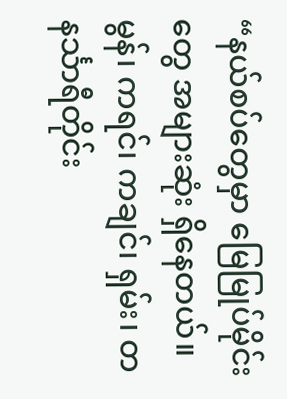“နယ်စပ်တွေမှာ မြေမြုပ်မိုင်းတွေ အများဆုံး ရှိနေတယ်။ မွန်၊ ကရင်၊ ကချင်၊ ရှမ်း၊ တနင်္သာရီတိုင်း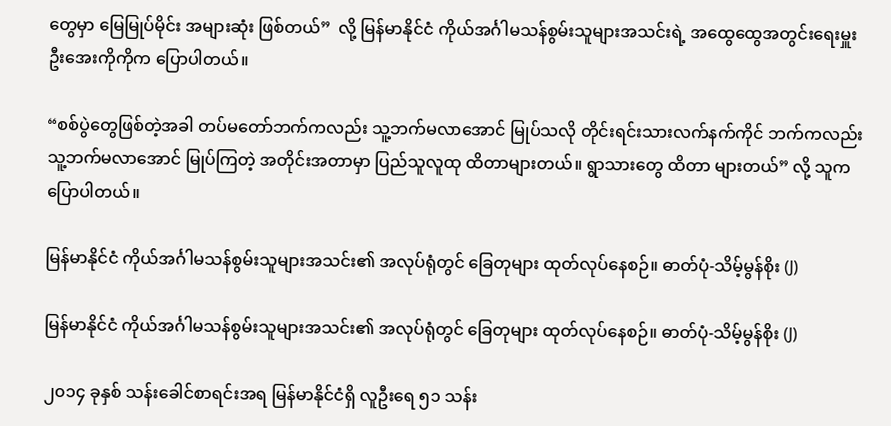တွေမှာ မြေမြုပ်မိုင်း အများဆုံး ဖြစ်တယ်”  လို့ မြန်မာနိုင်ငံ ကိုယ်အင်္ဂါမသန်စွမ်းသူများအသင်းရဲ့ အထွေထွေအတွင်းရေးမှူး ဦးအေးကိုကိုက ပြောပါတယ်။

“စစ်ပွဲတွေဖြစ်တဲ့အခါ တပ်မတော်ဘက်ကလည်း သူ့ဘက်မလာအောင် မြုပ်သလို တိုင်းရင်းသားလက်နက်ကိုင် ဘက်ကလည်း သူ့ဘက်မလာအောင် မြုပ်ကြတဲ့ အတိုင်းအတာမှာ ပြည်သူလူထု ထိတာများတယ်။ ရွာသားတွေ ထိတာ များတယ်” လို့ သူက ပြောပါတယ်။

မြန်မာနိုင်ငံ ကိုယ်အင်္ဂါမသန်စွမ်းသူများအသင်း၏ အလုပ်ရုံတွင် ခြေတုများ ထုတ်လုပ်နေစဉ်။ ဓာတ်ပုံ-သိမ့်မွန်စိုး (J)

မြန်မာနိုင်ငံ ကိုယ်အင်္ဂါမသန်စွမ်းသူများအသင်း၏ အလုပ်ရုံတွင် ခြေတုများ ထုတ်လုပ်နေစဉ်။ ဓာတ်ပုံ-သိမ့်မွန်စိုး (J)

၂၀၁၄ ခုနှစ် သန်းခေါင်စာရင်းအရ မြန်မာနိုင်ငံရှိ လူဦးရေ ၅၁ သန်း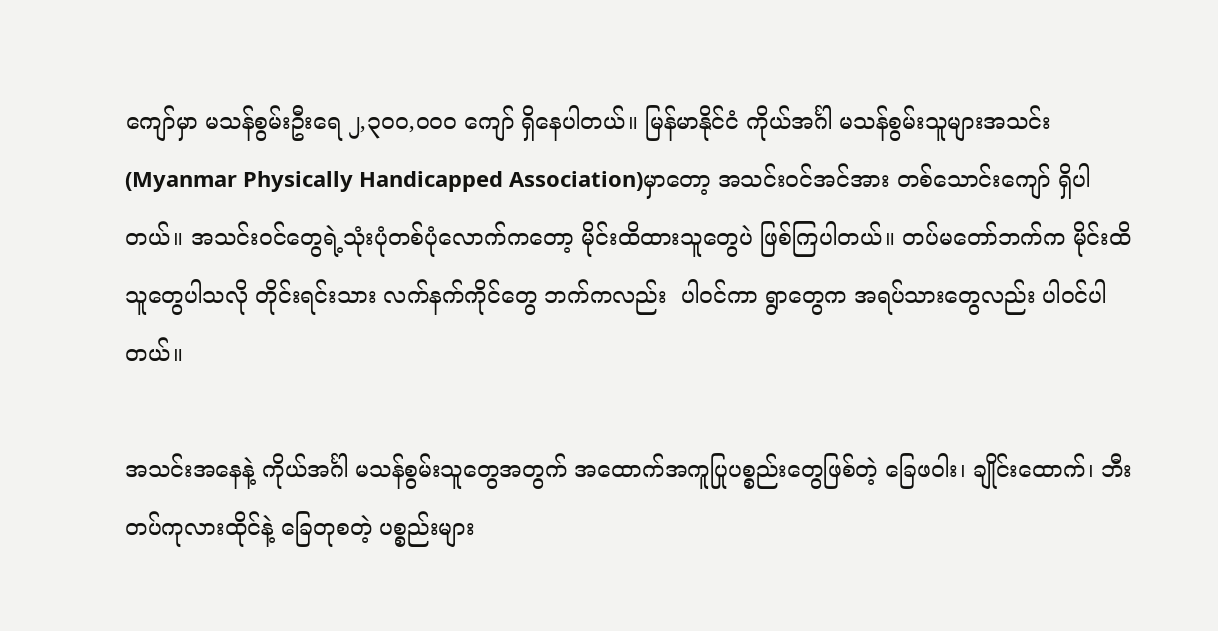ကျော်မှာ မသန်စွမ်းဦးရေ ၂,၃၀၀,၀၀၀ ကျော် ရှိနေပါတယ်။ မြန်မာနိုင်ငံ ကိုယ်အင်္ဂါ မသန်စွမ်းသူများအသင်း (Myanmar Physically Handicapped Association)မှာတော့ အသင်းဝင်အင်အား တစ်သောင်းကျော် ရှိပါတယ်။ အသင်းဝင်တွေရဲ့သုံးပုံတစ်ပုံလောက်ကတော့ မိုင်းထိထားသူတွေပဲ ဖြစ်ကြပါတယ်။ တပ်မတော်ဘက်က မိုင်းထိသူတွေပါသလို တိုင်းရင်းသား လက်နက်ကိုင်တွေ ဘက်ကလည်း  ပါဝင်ကာ ရွာတွေက အရပ်သားတွေလည်း ပါဝင်ပါတယ်။

အသင်းအနေနဲ့ ကိုယ်အင်္ဂါ မသန်စွမ်းသူတွေအတွက် အထောက်အကူပြုပစ္စည်းတွေဖြစ်တဲ့ ခြေဖဝါး၊ ချိုင်းထောက်၊ ဘီးတပ်ကုလားထိုင်နဲ့ ခြေတုစတဲ့ ပစ္စည်းများ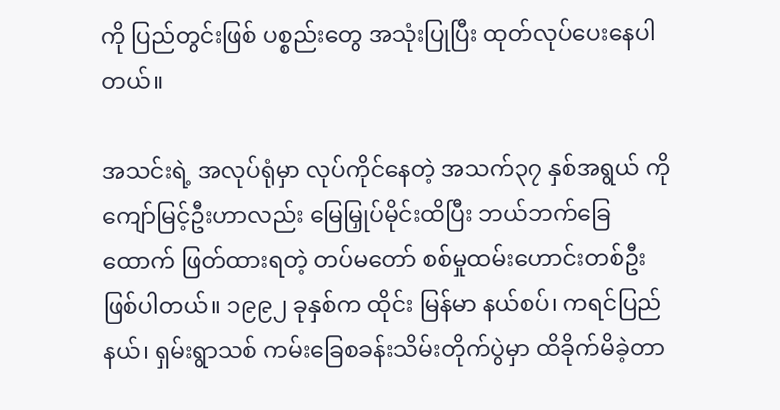ကို ပြည်တွင်းဖြစ် ပစ္စည်းတွေ အသုံးပြုပြီး ထုတ်လုပ်ပေးနေပါတယ်။

အသင်းရဲ့ အလုပ်ရုံမှာ လုပ်ကိုင်နေတဲ့ အသက်၃၇ နှစ်အရွယ် ကိုကျော်မြင့်ဦးဟာလည်း မြေမြှုပ်မိုင်းထိပြီး ဘယ်ဘက်ခြေထောက် ဖြတ်ထားရတဲ့ တပ်မတော် စစ်မှုထမ်းဟောင်းတစ်ဦး ဖြစ်ပါတယ်။ ၁၉၉၂ ခုနှစ်က ထိုင်း မြန်မာ နယ်စပ်၊ ကရင်ပြည်နယ်၊ ရှမ်းရွာသစ် ကမ်းခြေစခန်းသိမ်းတိုက်ပွဲမှာ ထိခိုက်မိခဲ့တာ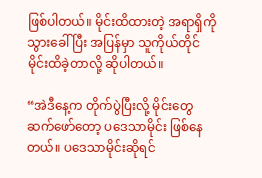ဖြစ်ပါတယ်။ မိုင်းထိထားတဲ့ အရာရှိကို သွားခေါ်ပြီး အပြန်မှာ သူကိုယ်တိုင် မိုင်းထိခဲ့တာလို့ ဆိုပါတယ်။

“အဲဒီနေ့က တိုက်ပွဲပြီးလို့ မိုင်းတွေ ဆက်ဖော်တော့ ပဒေသာမိုင်း ဖြစ်နေတယ်။ ပဒေသာမိုင်းဆိုရင်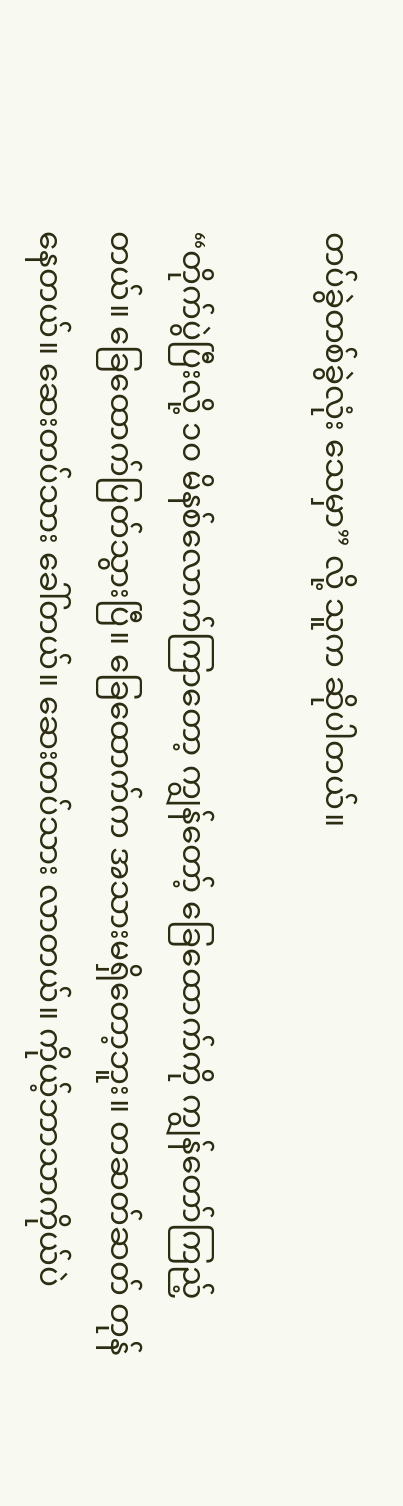တပ်ခွဲတစ်ခွဲလုံး သေမှာ” လို့ သူက ဆိုပါတယ်။

“တိုက်ပွဲပြီးလို့ ၁၀ မိနစ်လောက်ကြာတော့ ကျွန်တော့် ခြေထောက်ကို ကျွန်တော်ကြည့်တယ်။ ခြေထောက်ပြတ်သွားပြီ။ ခြေထောက်က အသားမရှိတော့ဘူး။ တဆတ်ဆတ် တုန်နေတယ်။ ဆေးတပ်သား ခေါ်တယ်။ ဆေးတပ်သား လာတယ်။ ကိုယ့်ဘာသာကိုယ်ပဲ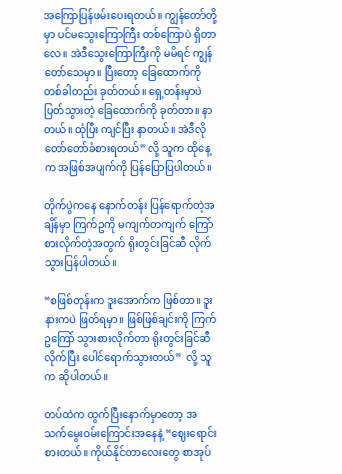အကြောပြန်ဖမ်းပေးရတယ်။ ကျွန်တော်တို့မှာ ပင်မသွေးကြောကြီး တစ်ကြောပဲ ရှိတာလေ။ အဲဒီသွေးကြောကြီးကို မမိရင် ကျွန်တော်သေမှာ။ ပြီးတော့ ခြေထောက်ကို တစ်ခါတည်း ခုတ်တယ်။ ရှေ့တန်းမှာပဲ ပြတ်သွားတဲ့ ခြေထောက်ကို ခုတ်တာ။ နာတယ်။ ထုံပြီး ကျင်ပြီး နာတယ်။ အဲဒီလို တော်တော်ခံစားရတယ်” လို့ သူက ထိုနေ့က အဖြစ်အပျက်ကို ပြန်ပြောပြပါတယ်။

တိုက်ပွဲကနေ နောက်တန်း ပြန်ရောက်တဲ့အချိန်မှာ ကြက်ဥကို မကျက်တကျက် ကြော်စားလိုက်တဲ့အတွက် ရိုးတွင်းခြင်ဆီ လိုက်သွားပြန်ပါတယ်။

“စဖြစ်တုန်းက ဒူးအောက်က ဖြစ်တာ။ ဒူးနားကပဲ ဖြတ်ရမှာ။ ဖြစ်ဖြစ်ချင်းကို ကြက်ဥကြော် သွားစားလိုက်တာ ရိုးတွင်းခြင်ဆီလိုက်ပြီး ပေါင်ရောက်သွားတယ်”  လို့ သူက ဆိုပါတယ်။

တပ်ထဲက ထွက်ပြီးနောက်မှာတော့ အသက်မွေးဝမ်းကြောင်းအနေနဲ့ “ဈေးရောင်းစားတယ်။ ကိုယ်နိုင်တာလေးတွေ စာအုပ်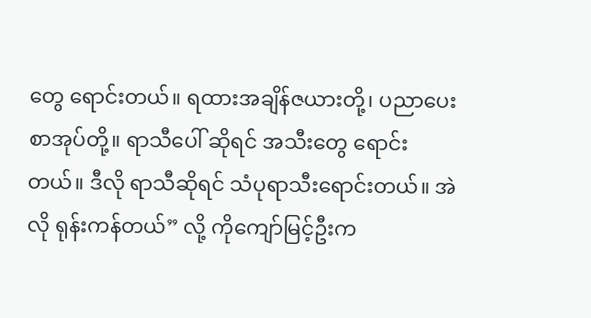တွေ ရောင်းတယ်။ ရထားအချိန်ဇယားတို့၊ ပညာပေးစာအုပ်တို့။ ရာသီပေါ် ဆိုရင် အသီးတွေ ရောင်းတယ်။ ဒီလို ရာသီဆိုရင် သံပုရာသီးရောင်းတယ်။ အဲလို ရုန်းကန်တယ်” လို့ ကိုကျော်မြင့်ဦးက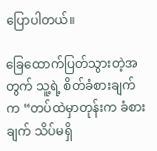ပြောပါတယ်။

ခြေထောက်ပြတ်သွားတဲ့အတွက် သူ့ရဲ့ စိတ်ခံစားချက်က “တပ်ထဲမှာတုန်းက ခံစားချက် သိပ်မရှိ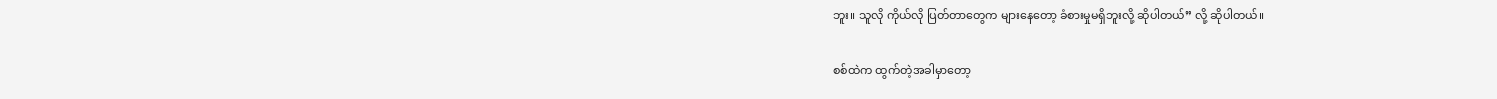ဘူး။ သူလို ကိုယ်လို ပြတ်တာတွေက များနေတော့ ခံစားမှုမရှိဘူးလို့ ဆိုပါတယ်” လို့ ဆိုပါတယ်။

စစ်ထဲက ထွက်တဲ့အခါမှာတော့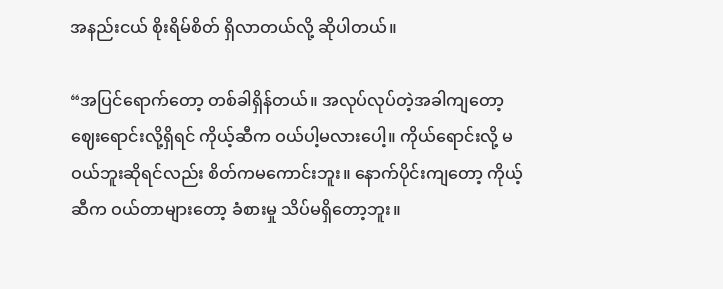အနည်းငယ် စိုးရိမ်စိတ် ရှိလာတယ်လို့ ဆိုပါတယ်။

“အပြင်ရောက်တော့ တစ်ခါရှိန်တယ်။ အလုပ်လုပ်တဲ့အခါကျတော့ ဈေးရောင်းလို့ရှိရင် ကိုယ့်ဆီက ဝယ်ပါ့မလားပေါ့။ ကိုယ်ရောင်းလို့ မဝယ်ဘူးဆိုရင်လည်း စိတ်ကမကောင်းဘူး။ နောက်ပိုင်းကျတော့ ကိုယ့်ဆီက ဝယ်တာများတော့ ခံစားမှု သိပ်မရှိတော့ဘူး။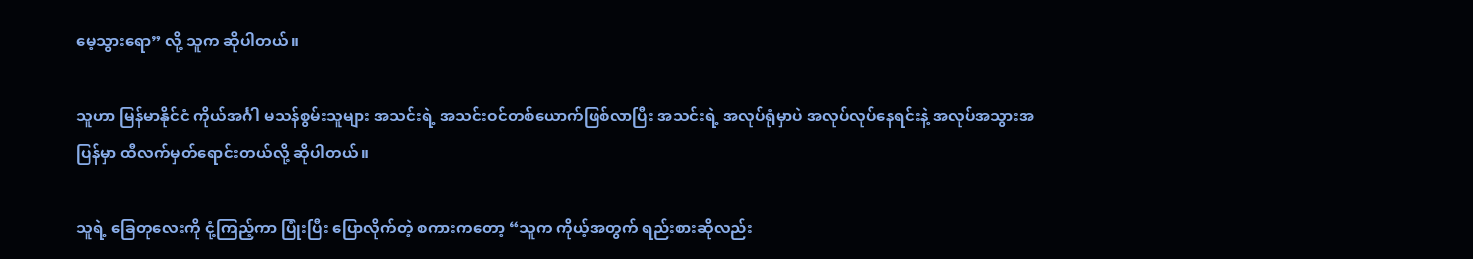မေ့သွားရော” လို့ သူက ဆိုပါတယ်။

သူဟာ မြန်မာနိုင်ငံ ကိုယ်အင်္ဂါ မသန်စွမ်းသူများ အသင်းရဲ့ အသင်းဝင်တစ်ယောက်ဖြစ်လာပြီး အသင်းရဲ့ အလုပ်ရုံမှာပဲ အလုပ်လုပ်နေရင်းနဲ့ အလုပ်အသွားအပြန်မှာ ထီလက်မှတ်ရောင်းတယ်လို့ ဆိုပါတယ်။

သူရဲ့ ခြေတုလေးကို ငုံ့ကြည့်ကာ ပြုံးပြီး ပြောလိုက်တဲ့ စကားကတော့ “သူက ကိုယ့်အတွက် ရည်းစားဆိုလည်း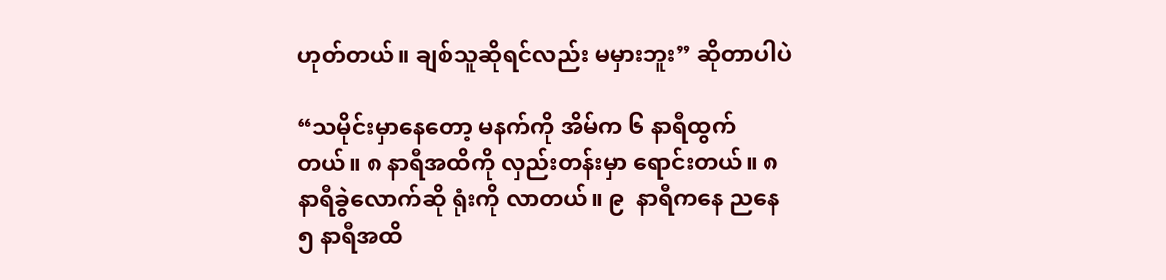ဟုတ်တယ်။ ချစ်သူဆိုရင်လည်း မမှားဘူး” ဆိုတာပါပဲ

“သမိုင်းမှာနေတော့ မနက်ကို အိမ်က ၆ နာရီထွက်တယ်။ ၈ နာရီအထိကို လှည်းတန်းမှာ ရောင်းတယ်။ ၈ နာရီခွဲလောက်ဆို ရုံးကို လာတယ်။ ၉  နာရီကနေ ညနေ ၅ နာရီအထိ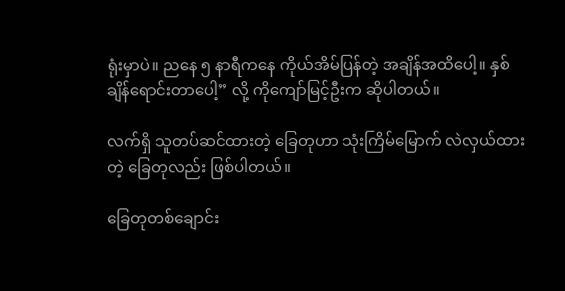ရုံးမှာပဲ။ ညနေ ၅ နာရီကနေ ကိုယ်အိမ်ပြန်တဲ့ အချိန်အထိပေါ့။ နှစ်ချိန်ရောင်းတာပေါ့” လို့ ကိုကျော်မြင့်ဦးက ဆိုပါတယ်။

လက်ရှိ သူတပ်ဆင်ထားတဲ့ ခြေတုဟာ သုံးကြိမ်မြောက် လဲလှယ်ထားတဲ့ ခြေတုလည်း ဖြစ်ပါတယ်။

ခြေတုတစ်ချောင်း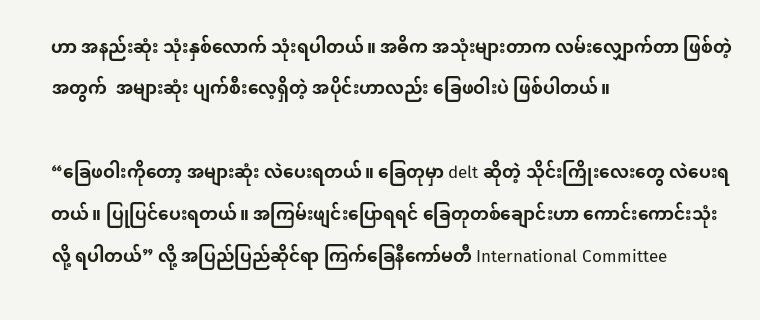ဟာ အနည်းဆုံး သုံးနှစ်လောက် သုံးရပါတယ်။ အဓိက အသုံးများတာက လမ်းလျှောက်တာ ဖြစ်တဲ့အတွက်  အများဆုံး ပျက်စီးလေ့ရှိတဲ့ အပိုင်းဟာလည်း ခြေဖဝါးပဲ ဖြစ်ပါတယ်။

“ခြေဖဝါးကိုတော့ အများဆုံး လဲပေးရတယ်။ ခြေတုမှာ delt ဆိုတဲ့ သိုင်းကြိုးလေးတွေ လဲပေးရတယ်။ ပြုပြင်ပေးရတယ်။ အကြမ်းဖျင်းပြောရရင် ခြေတုတစ်ချောင်းဟာ ကောင်းကောင်းသုံးလို့ ရပါတယ်” လို့ အပြည်ပြည်ဆိုင်ရာ ကြက်ခြေနီကော်မတီ International Committee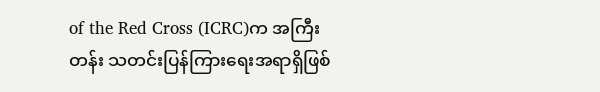of the Red Cross (ICRC)က အကြီးတန်း သတင်းပြန်ကြားရေးအရာရှိဖြစ်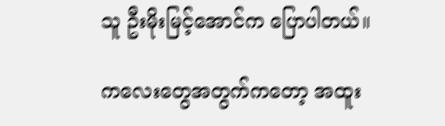သူ ဦးမိုးမြင့်အောင်က ပြောပါတယ်။

ကလေးတွေအတွက်ကတော့ အထူး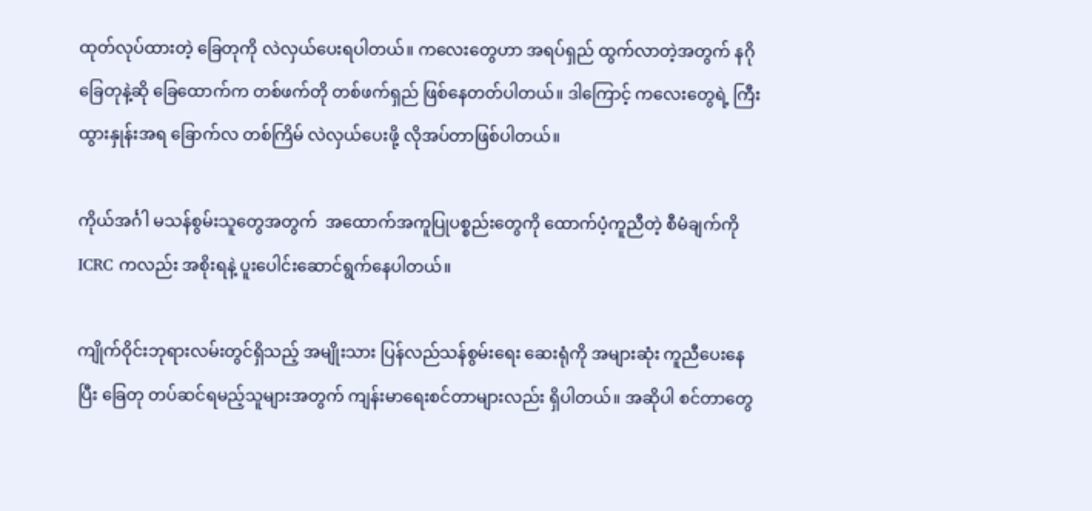ထုတ်လုပ်ထားတဲ့ ခြေတုကို လဲလှယ်ပေးရပါတယ်။ ကလေးတွေဟာ အရပ်ရှည် ထွက်လာတဲ့အတွက် နဂိုခြေတုနဲ့ဆို ခြေထောက်က တစ်ဖက်တို တစ်ဖက်ရှည် ဖြစ်နေတတ်ပါတယ်။ ဒါကြောင့် ကလေးတွေရဲ့ ကြီးထွားနှုန်းအရ ခြောက်လ တစ်ကြိမ် လဲလှယ်ပေးဖို့ လိုအပ်တာဖြစ်ပါတယ်။

ကိုယ်အင်္ဂါ မသန်စွမ်းသူတွေအတွက်  အထောက်အကူပြုပစ္စည်းတွေကို ထောက်ပံ့ကူညီတဲ့ စီမံချက်ကို ICRC ကလည်း အစိုးရနဲ့ ပူးပေါင်းဆောင်ရွက်နေပါတယ်။

ကျိုက်ဝိုင်းဘုရားလမ်းတွင်ရှိသည့် အမျိုးသား ပြန်လည်သန်စွမ်းရေး ဆေးရုံကို အများဆုံး ကူညီပေးနေပြီး ခြေတု တပ်ဆင်ရမည့်သူများအတွက် ကျန်းမာရေးစင်တာများလည်း ရှိပါတယ်။ အဆိုပါ စင်တာတွေ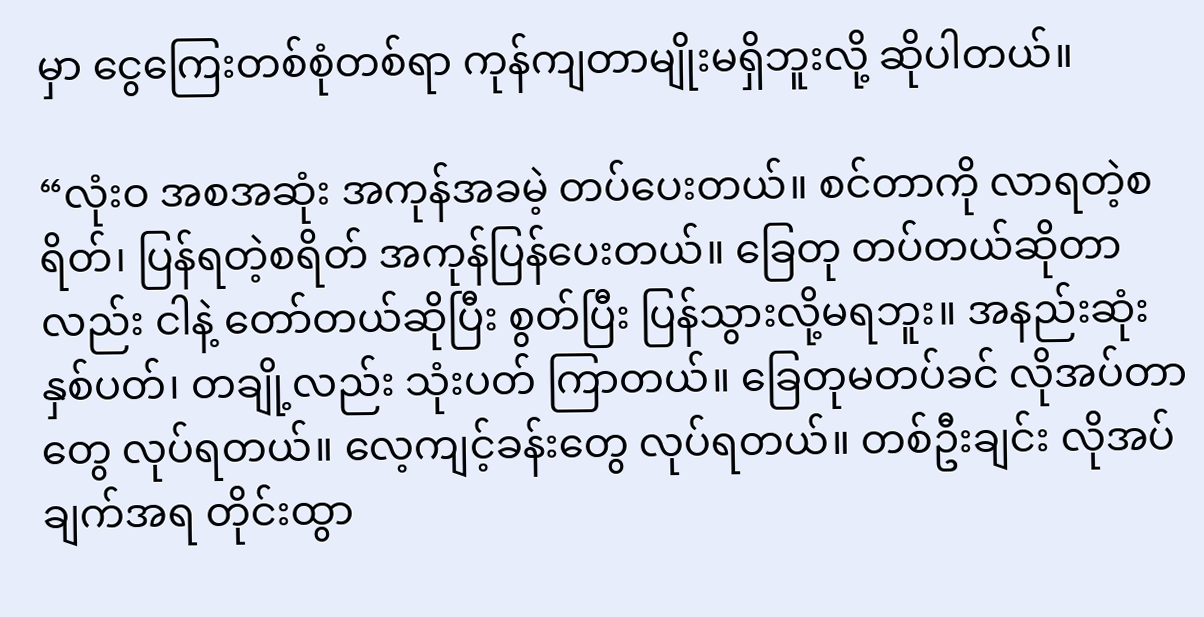မှာ ငွေကြေးတစ်စုံတစ်ရာ ကုန်ကျတာမျိုးမရှိဘူးလို့ ဆိုပါတယ်။

“လုံးဝ အစအဆုံး အကုန်အခမဲ့ တပ်ပေးတယ်။ စင်တာကို လာရတဲ့စရိတ်၊ ပြန်ရတဲ့စရိတ် အကုန်ပြန်ပေးတယ်။ ခြေတု တပ်တယ်ဆိုတာလည်း ငါနဲ့ တော်တယ်ဆိုပြီး စွတ်ပြီး ပြန်သွားလို့မရဘူး။ အနည်းဆုံး နှစ်ပတ်၊ တချို့လည်း သုံးပတ် ကြာတယ်။ ခြေတုမတပ်ခင် လိုအပ်တာတွေ လုပ်ရတယ်။ လေ့ကျင့်ခန်းတွေ လုပ်ရတယ်။ တစ်ဦးချင်း လိုအပ်ချက်အရ တိုင်းထွာ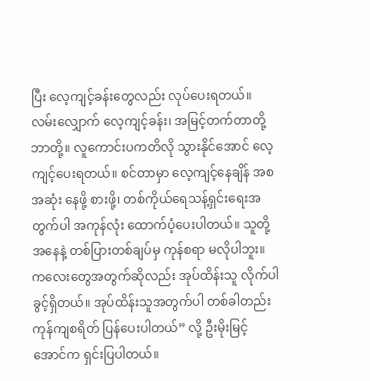ပြီး လေ့ကျင့်ခန်းတွေလည်း လုပ်ပေးရတယ်။ လမ်းလျှောက် လေ့ကျင့်ခန်း၊ အမြင့်တက်တာတို့ ဘာတို့။ လူကောင်းပကတိလို သွားနိုင်အောင် လေ့ကျင့်ပေးရတယ်။ စင်တာမှာ လေ့ကျင့်နေချိန် အစအဆုံး နေဖို့ စားဖို့၊ တစ်ကိုယ်ရေသန့်ရှင်းရေးအတွက်ပါ အကုန်လုံး ထောက်ပံ့ပေးပါတယ်။ သူတို့အနေနဲ့ တစ်ပြားတစ်ချပ်မှ ကုန်စရာ မလိုပါဘူး။ ကလေးတွေအတွက်ဆိုလည်း အုပ်ထိန်းသူ လိုက်ပါခွင့်ရှိတယ်။ အုပ်ထိန်းသူအတွက်ပါ တစ်ခါတည်း ကုန်ကျစရိတ် ပြန်ပေးပါတယ်” လို့ ဦးမိုးမြင့်အောင်က ရှင်းပြပါတယ်။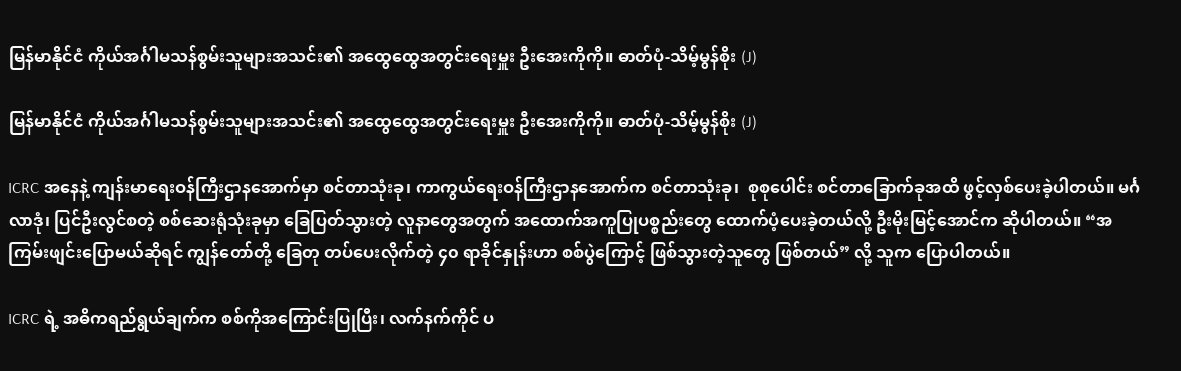မြန်မာနိုင်ငံ ကိုယ်အင်္ဂါမသန်စွမ်းသူများအသင်း၏ အထွေထွေအတွင်းရေးမှူး ဦးအေးကိုကို။ ဓာတ်ပုံ-သိမ့်မွန်စိုး (J)

မြန်မာနိုင်ငံ ကိုယ်အင်္ဂါမသန်စွမ်းသူများအသင်း၏ အထွေထွေအတွင်းရေးမှူး ဦးအေးကိုကို။ ဓာတ်ပုံ-သိမ့်မွန်စိုး (J)

ICRC အနေနဲ့ ကျန်းမာရေးဝန်ကြီးဌာနအောက်မှာ စင်တာသုံးခု၊ ကာကွယ်ရေးဝန်ကြီးဌာနအောက်က စင်တာသုံးခု၊  စုစုပေါင်း စင်တာခြောက်ခုအထိ ဖွင့်လှစ်ပေးခဲ့ပါတယ်။ မင်္ဂလာဒုံ၊ ပြင်ဦးလွင်စတဲ့ စစ်ဆေးရုံသုံးခုမှာ ခြေပြတ်သွားတဲ့ လူနာတွေအတွက် အထောက်အကူပြုပစ္စည်းတွေ ထောက်ပံ့ပေးခဲ့တယ်လို့ ဦးမိုးမြင့်အောင်က ဆိုပါတယ်။ “အကြမ်းဖျင်းပြောမယ်ဆိုရင် ကျွန်တော်တို့ ခြေတု တပ်ပေးလိုက်တဲ့ ၄၀ ရာခိုင်နှုန်းဟာ စစ်ပွဲကြောင့် ဖြစ်သွားတဲ့သူတွေ ဖြစ်တယ်” လို့ သူက ပြောပါတယ်။

ICRC ရဲ့ အဓိကရည်ရွယ်ချက်က စစ်ကိုအကြောင်းပြုပြီး၊ လက်နက်ကိုင် ပ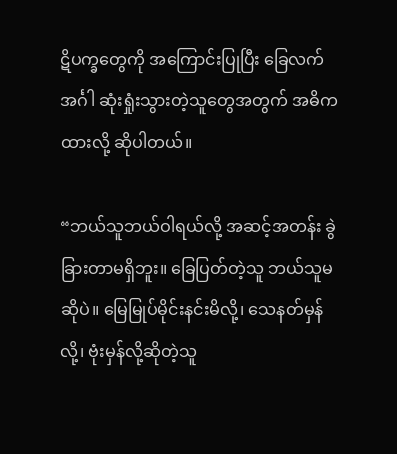ဋိပက္ခတွေကို အကြောင်းပြုပြီး ခြေလက်အင်္ဂါ ဆုံးရှုံးသွားတဲ့သူတွေအတွက် အဓိကထားလို့ ဆိုပါတယ်။

“ဘယ်သူဘယ်ဝါရယ်လို့ အဆင့်အတန်း ခွဲခြားတာမရှိဘူး။ ခြေပြတ်တဲ့သူ ဘယ်သူမဆိုပဲ။ မြေမြုပ်မိုင်းနင်းမိလို့၊ သေနတ်မှန်လို့၊ ဗုံးမှန်လို့ဆိုတဲ့သူ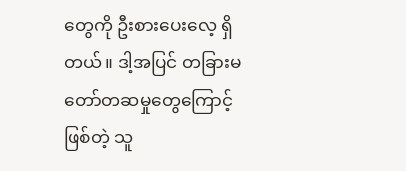တွေကို ဦးစားပေးလေ့ ရှိတယ်။ ဒါ့အပြင် တခြားမတော်တဆမှုတွေကြောင့်ဖြစ်တဲ့ သူ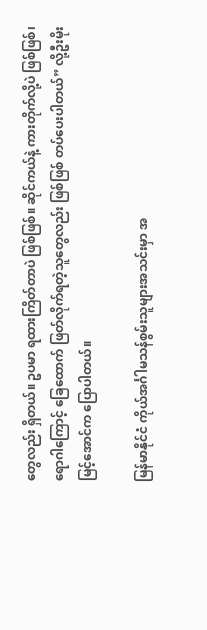တွေလည်း ရှိတယ်။ ဥပမာ ရထားကြိတ်တာပဲ ဖြစ်ဖြစ်။ ဆိုင်ကယ်နဲ့ ကားတိုက်လို့ပဲ ဖြစ်ဖြစ်၊ ရောဂါကြောင့် ခြေထောက် ဖြတ်လိုက်ရတဲ့သူတွေလည်း ဖြစ်ဖြစ် တပ်ပေးပါတယ်” လို့ဦးမိုးမြင့်အောင်က ပြောပါတယ်။

မြန်မာနိုင်ငံ ကိုယ်အင်္ဂါမသန်စွမ်းသူများအသင်းမှာ အ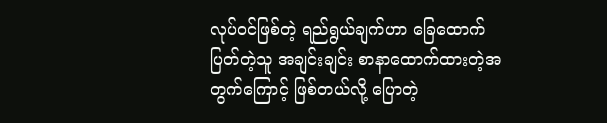လုပ်ဝင်ဖြစ်တဲ့ ရည်ရွယ်ချက်ဟာ ခြေထောက်ပြတ်တဲ့သူ အချင်းချင်း စာနာထောက်ထားတဲ့အတွက်ကြောင့် ဖြစ်တယ်လို့ ပြောတဲ့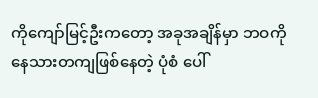ကိုကျော်မြင့်ဦးကတော့ အခုအချိန်မှာ ဘဝကို နေသားတကျဖြစ်နေတဲ့ ပုံစံ ပေါ်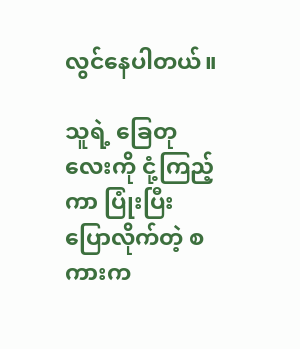လွင်နေပါတယ်။

သူရဲ့ ခြေတုလေးကို ငုံ့ကြည့်ကာ ပြုံးပြီး ပြောလိုက်တဲ့ စကားက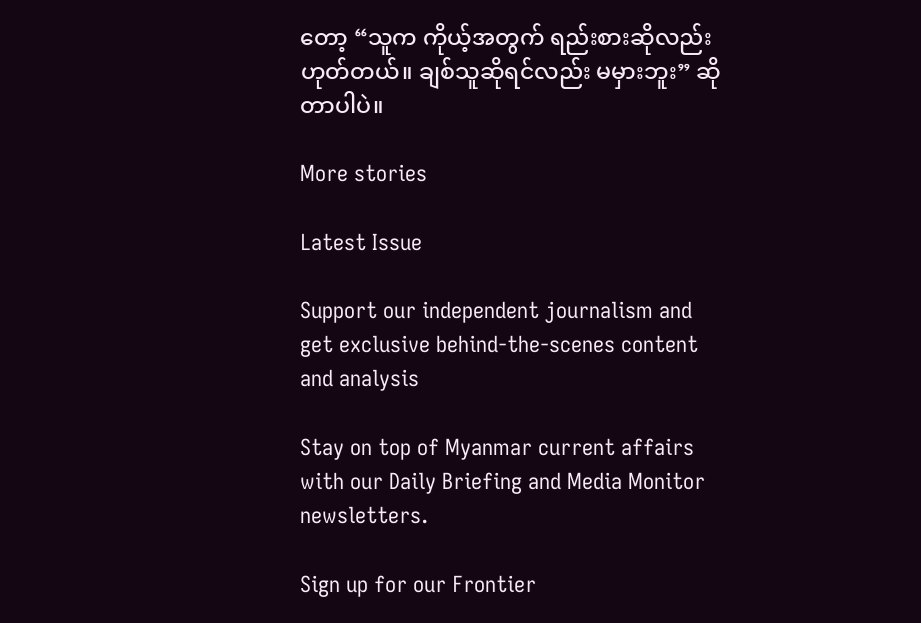တော့ “သူက ကိုယ့်အတွက် ရည်းစားဆိုလည်း ဟုတ်တယ်။ ချစ်သူဆိုရင်လည်း မမှားဘူး” ဆိုတာပါပဲ။

More stories

Latest Issue

Support our independent journalism and get exclusive behind-the-scenes content and analysis

Stay on top of Myanmar current affairs with our Daily Briefing and Media Monitor newsletters.

Sign up for our Frontier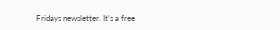Fridays newsletter. It’s a free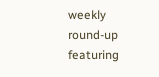weekly round-up featuring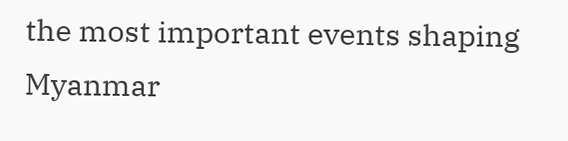the most important events shaping Myanmar